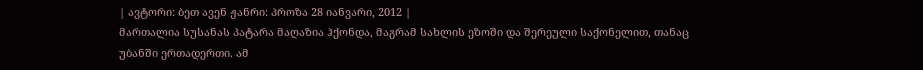| ავტორი: ბეთ ავენ ჟანრი: პროზა 28 იანვარი, 2012 |
მართალია სუსანას პატარა მაღაზია ჰქონდა, მაგრამ სახლის ეზოში და შერეული საქონელით, თანაც უბანში ერთადერთი. ამ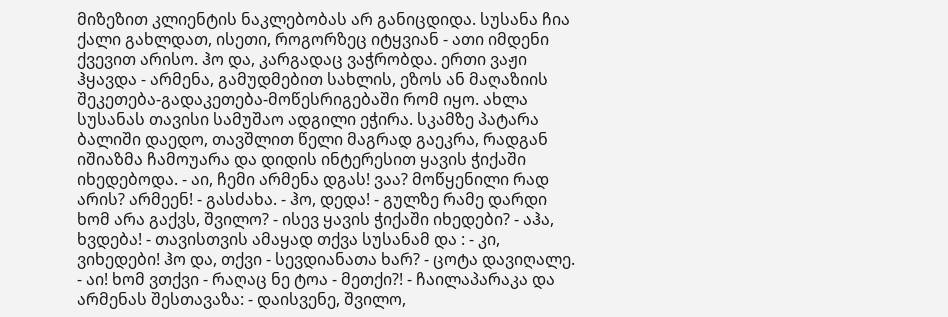მიზეზით კლიენტის ნაკლებობას არ განიცდიდა. სუსანა ჩია ქალი გახლდათ, ისეთი, როგორზეც იტყვიან - ათი იმდენი ქვევით არისო. ჰო და, კარგადაც ვაჭრობდა. ერთი ვაჟი ჰყავდა - არმენა, გამუდმებით სახლის, ეზოს ან მაღაზიის შეკეთება-გადაკეთება-მოწესრიგებაში რომ იყო. ახლა სუსანას თავისი სამუშაო ადგილი ეჭირა. სკამზე პატარა ბალიში დაედო, თავშლით წელი მაგრად გაეკრა, რადგან იშიაზმა ჩამოუარა და დიდის ინტერესით ყავის ჭიქაში იხედებოდა. - აი, ჩემი არმენა დგას! ვაა? მოწყენილი რად არის? არმეენ! - გასძახა. - ჰო, დედა! - გულზე რამე დარდი ხომ არა გაქვს, შვილო? - ისევ ყავის ჭიქაში იხედები? - აჰა, ხვდება! - თავისთვის ამაყად თქვა სუსანამ და : - კი, ვიხედები! ჰო და, თქვი - სევდიანათა ხარ? - ცოტა დავიღალე. - აი! ხომ ვთქვი - რაღაც ნე ტოა - მეთქი?! - ჩაილაპარაკა და არმენას შესთავაზა: - დაისვენე, შვილო,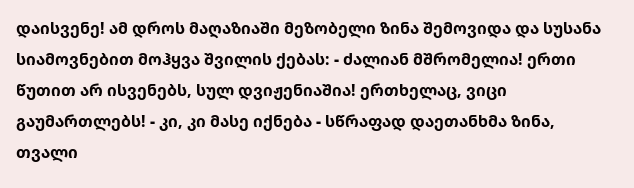დაისვენე! ამ დროს მაღაზიაში მეზობელი ზინა შემოვიდა და სუსანა სიამოვნებით მოჰყვა შვილის ქებას: - ძალიან მშრომელია! ერთი წუთით არ ისვენებს, სულ დვიჟენიაშია! ერთხელაც, ვიცი გაუმართლებს! - კი, კი მასე იქნება - სწრაფად დაეთანხმა ზინა, თვალი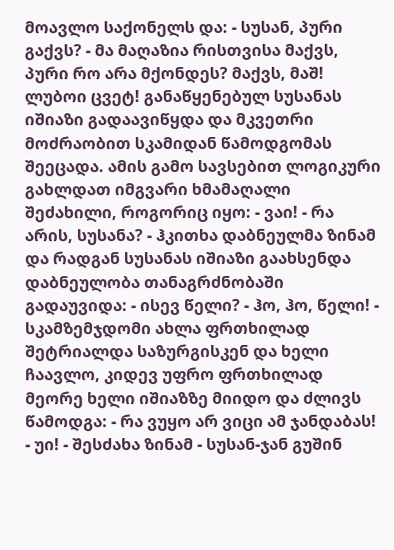მოავლო საქონელს და: - სუსან, პური გაქვს? - მა მაღაზია რისთვისა მაქვს, პური რო არა მქონდეს? მაქვს, მაშ! ლუბოი ცვეტ! განაწყენებულ სუსანას იშიაზი გადაავიწყდა და მკვეთრი მოძრაობით სკამიდან წამოდგომას შეეცადა. ამის გამო სავსებით ლოგიკური გახლდათ იმგვარი ხმამაღალი შეძახილი, როგორიც იყო: - ვაი! - რა არის, სუსანა? - ჰკითხა დაბნეულმა ზინამ და რადგან სუსანას იშიაზი გაახსენდა დაბნეულობა თანაგრძნობაში გადაუვიდა: - ისევ წელი? - ჰო, ჰო, წელი! - სკამზემჯდომი ახლა ფრთხილად შეტრიალდა საზურგისკენ და ხელი ჩაავლო, კიდევ უფრო ფრთხილად მეორე ხელი იშიაზზე მიიდო და ძლივს წამოდგა: - რა ვუყო არ ვიცი ამ ჯანდაბას! - უი! - შესძახა ზინამ - სუსან-ჯან გუშინ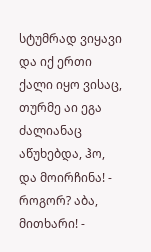სტუმრად ვიყავი და იქ ერთი ქალი იყო ვისაც, თურმე აი ეგა ძალიანაც აწუხებდა, ჰო, და მოირჩინა! - როგორ? აბა, მითხარი! -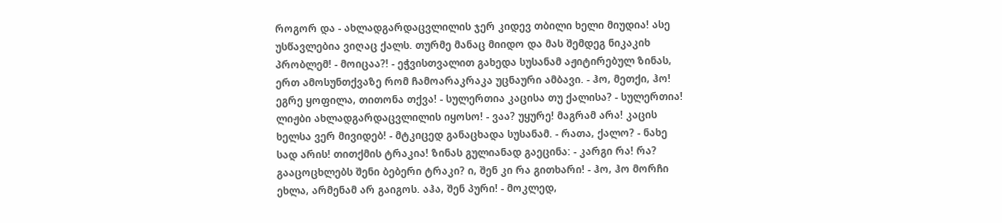როგორ და - ახლადგარდაცვლილის ჯერ კიდევ თბილი ხელი მიუდია! ასე უსწავლებია ვიღაც ქალს. თურმე მანაც მიიდო და მას შემდეგ ნიკაკიხ პრობლემ! - მოიცაა?! - ეჭვისთვალით გახედა სუსანამ აჟიტირებულ ზინას, ერთ ამოსუნთქვაზე რომ ჩამოარაკრაკა უცნაური ამბავი. - ჰო, მეთქი, ჰო! ეგრე ყოფილა, თითონა თქვა! - სულერთია კაცისა თუ ქალისა? - სულერთია! ლიჟბი ახლადგარდაცვლილის იყოსო! - ვაა? უყურე! მაგრამ არა! კაცის ხელსა ვერ მივიდებ! - მტკიცედ განაცხადა სუსანამ. - რათა, ქალო? - ნახე სად არის! თითქმის ტრაკია! ზინას გულიანად გაეცინა: - კარგი რა! რა? გააცოცხლებს შენი ბებერი ტრაკი? ი, შენ კი რა გითხარი! - ჰო, ჰო მორჩი ეხლა, არმენამ არ გაიგოს. აჰა, შენ პური! - მოკლედ,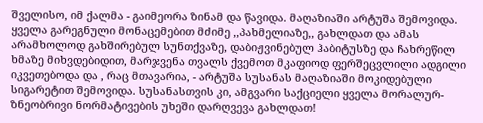შველისო, იმ ქალმა - გაიმეორა ზინამ და წავიდა. მაღაზიაში არტუშა შემოვიდა. ყველა გარეგნული მონაცემებით მძიმე ,,პახმელიაზე,, გახლდათ და ამას არამხოლოდ გახშირებულ სუნთქვაზე, დაბიჟვინებულ ჰაბიტუსზე და ჩახრეწილ ხმაზე მიხვდებიდით, მარჯვენა თვალს ქვემოთ მკაფიოდ ფერშეცვლილი ადგილი იკვეთებოდა და , რაც მთავარია, - არტუშა სუსანას მაღაზიაში მოკიდებული სიგარეტით შემოვიდა. სუსანასთვის კი, ამგვარი საქციელი ყველა მორალურ-ზნეობრივი ნორმატივების უხეში დარღვევა გახლდათ!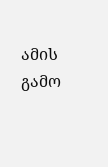ამის გამო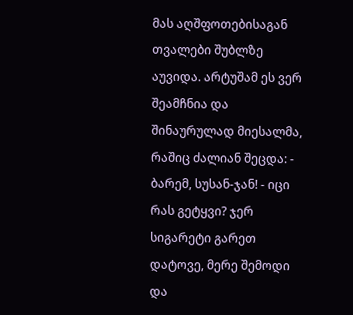მას აღშფოთებისაგან თვალები შუბლზე აუვიდა. არტუშამ ეს ვერ შეამჩნია და შინაურულად მიესალმა, რაშიც ძალიან შეცდა: - ბარემ, სუსან-ჯან! - იცი რას გეტყვი? ჯერ სიგარეტი გარეთ დატოვე, მერე შემოდი და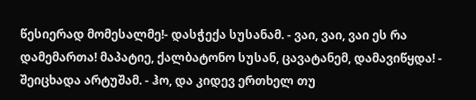წესიერად მომესალმე!- დასჭექა სუსანამ. - ვაი, ვაი, ვაი ეს რა დამემართა! მაპატიე, ქალბატონო სუსან, ცავატანემ, დამავიწყდა! - შეიცხადა არტუშამ. - ჰო, და კიდევ ერთხელ თუ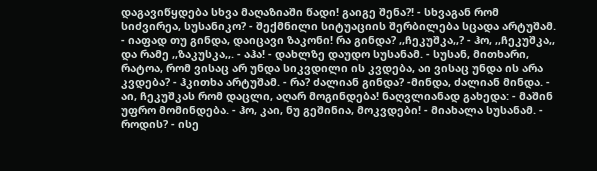დაგავიწყდება სხვა მაღაზიაში წადი! გაიგე შენა?! - სხვაგან რომ სიძვირეა, სუსანიკო? - შექმნილი სიტუაციის შერბილება სცადა არტუშამ. - იაფად თუ გინდა, დაიცავი ზაკონი! რა გინდა? ,,ჩეკუშკა,,? - ჰო, ,,ჩეკუშკა,, და რამე ,,ზაკუსკა,,. - აჰა! - დახლზე დაუდო სუსანამ. - სუსან, მითხარი, რატოა, რომ ვისაც არ უნდა სიკვდილი ის კვდება, აი ვისაც უნდა ის არა კვდება? - ჰკითხა არტუშამ. - რა? ძალიან გინდა? -მინდა, ძალიან მინდა. - აი, ჩეკუშკას რომ დაცლი, აღარ მოგინდება! ნაღვლიანად გახედა: - მაშინ უფრო მომინდება. - ჰო, კაი, ნუ გეშინია, მოკვდები! - მიახალა სუსანამ. - როდის? - ისე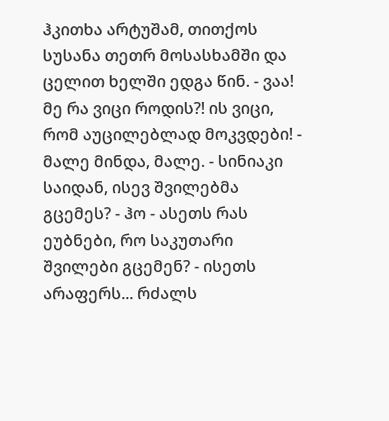ჰკითხა არტუშამ, თითქოს სუსანა თეთრ მოსასხამში და ცელით ხელში ედგა წინ. - ვაა! მე რა ვიცი როდის?! ის ვიცი, რომ აუცილებლად მოკვდები! - მალე მინდა, მალე. - სინიაკი საიდან, ისევ შვილებმა გცემეს? - ჰო - ასეთს რას ეუბნები, რო საკუთარი შვილები გცემენ? - ისეთს არაფერს... რძალს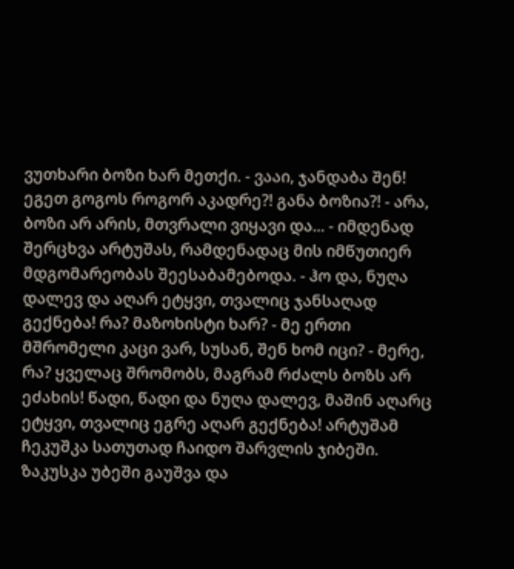ვუთხარი ბოზი ხარ მეთქი. - ვააი, ჯანდაბა შენ! ეგეთ გოგოს როგორ აკადრე?! განა ბოზია?! - არა, ბოზი არ არის, მთვრალი ვიყავი და... - იმდენად შერცხვა არტუშას, რამდენადაც მის იმწუთიერ მდგომარეობას შეესაბამებოდა. - ჰო და, ნუღა დალევ და აღარ ეტყვი, თვალიც ჯანსაღად გექნება! რა? მაზოხისტი ხარ? - მე ერთი მშრომელი კაცი ვარ, სუსან, შენ ხომ იცი? - მერე, რა? ყველაც შრომობს, მაგრამ რძალს ბოზს არ ეძახის! წადი, წადი და ნუღა დალევ, მაშინ აღარც ეტყვი, თვალიც ეგრე აღარ გექნება! არტუშამ ჩეკუშკა სათუთად ჩაიდო შარვლის ჯიბეში. ზაკუსკა უბეში გაუშვა და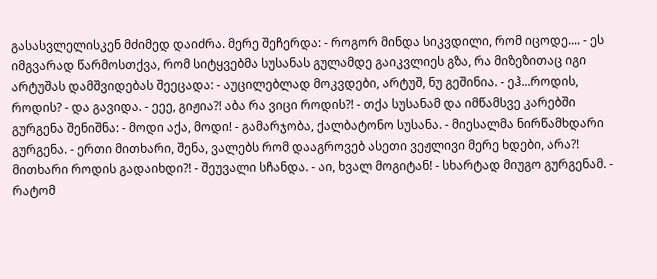გასასვლელისკენ მძიმედ დაიძრა. მერე შეჩერდა: - როგორ მინდა სიკვდილი, რომ იცოდე.... - ეს იმგვარად წარმოსთქვა, რომ სიტყვებმა სუსანას გულამდე გაიკვლიეს გზა, რა მიზეზითაც იგი არტუშას დამშვიდებას შეეცადა: - აუცილებლად მოკვდები, არტუშ, ნუ გეშინია. - ეჰ...როდის, როდის? - და გავიდა. - ეეე, გიჟია?! აბა რა ვიცი როდის?! - თქა სუსანამ და იმწამსვე კარებში გურგენა შენიშნა: - მოდი აქა, მოდი! - გამარჯობა, ქალბატონო სუსანა. - მიესალმა ნირწამხდარი გურგენა. - ერთი მითხარი, შენა, ვალებს რომ დააგროვებ ასეთი ვეჟლივი მერე ხდები, არა?! მითხარი როდის გადაიხდი?! - შეუვალი სჩანდა. - აი, ხვალ მოგიტან! - სხარტად მიუგო გურგენამ. - რატომ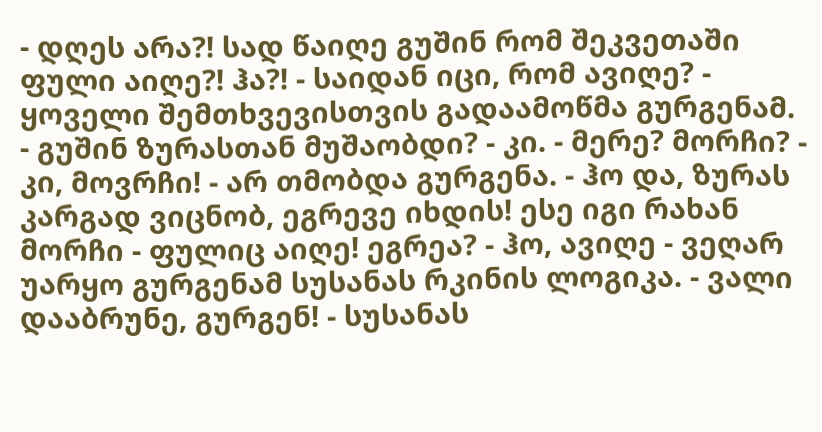- დღეს არა?! სად წაიღე გუშინ რომ შეკვეთაში ფული აიღე?! ჰა?! - საიდან იცი, რომ ავიღე? - ყოველი შემთხვევისთვის გადაამოწმა გურგენამ. - გუშინ ზურასთან მუშაობდი? - კი. - მერე? მორჩი? - კი, მოვრჩი! - არ თმობდა გურგენა. - ჰო და, ზურას კარგად ვიცნობ, ეგრევე იხდის! ესე იგი რახან მორჩი - ფულიც აიღე! ეგრეა? - ჰო, ავიღე - ვეღარ უარყო გურგენამ სუსანას რკინის ლოგიკა. - ვალი დააბრუნე, გურგენ! - სუსანას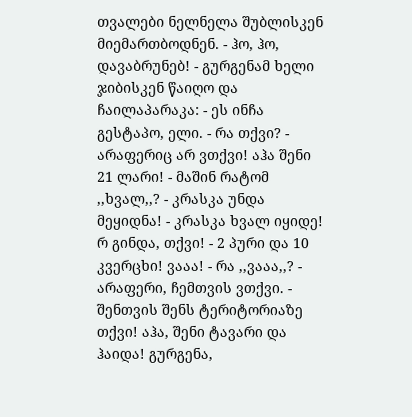თვალები ნელნელა შუბლისკენ მიემართბოდნენ. - ჰო, ჰო, დავაბრუნებ! - გურგენამ ხელი ჯიბისკენ წაიღო და ჩაილაპარაკა: - ეს ინჩა გესტაპო, ელი. - რა თქვი? - არაფერიც არ ვთქვი! აჰა შენი 21 ლარი! - მაშინ რატომ ,,ხვალ,,? - კრასკა უნდა მეყიდნა! - კრასკა ხვალ იყიდე! რ გინდა, თქვი! - 2 პური და 10 კვერცხი! ვააა! - რა ,,ვააა,,? - არაფერი, ჩემთვის ვთქვი. - შენთვის შენს ტერიტორიაზე თქვი! აჰა, შენი ტავარი და ჰაიდა! გურგენა,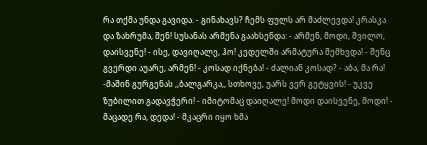რა თქმა უნდა გავიდა. - გინახავს? ჩემს ფულს არ მაძლევდა! კრასკა და ზახრუმა, შენ! სუსანას არმენა გაახსენდა: - არმენ, მოდი, შვილო, დაისვენე! - ისე, დავიღალე, ჰო! კედელში არმატურა შემხვდა! - შენც გვერდი აუარე, არმენ! - კოსად იქნება! - ძალიან კოსად? - აბა, მა რა! -მაშინ გურგენას ,,ბალგარკა,, სთხოვე, უარს ვერ გეტყვის! - უკვე ზუბილით გადავჭერი! - იმიტომაც დაიღალე! მოდი დაისვენე, მოდი! - მაცადე რა, დედა! - მკაცრი იყო ხმა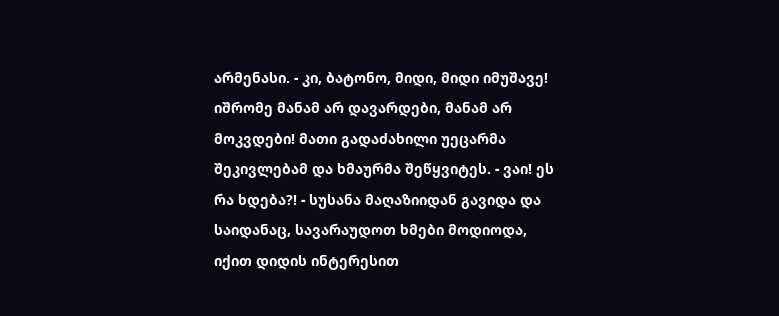არმენასი. - კი, ბატონო, მიდი, მიდი იმუშავე! იშრომე მანამ არ დავარდები, მანამ არ მოკვდები! მათი გადაძახილი უეცარმა შეკივლებამ და ხმაურმა შეწყვიტეს. - ვაი! ეს რა ხდება?! - სუსანა მაღაზიიდან გავიდა და საიდანაც, სავარაუდოთ ხმები მოდიოდა, იქით დიდის ინტერესით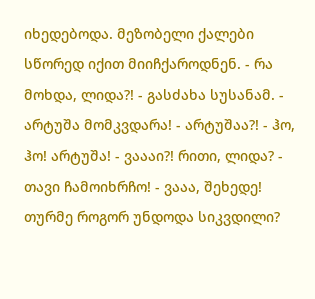იხედებოდა. მეზობელი ქალები სწორედ იქით მიიჩქაროდნენ. - რა მოხდა, ლიდა?! - გასძახა სუსანამ. - არტუშა მომკვდარა! - არტუშაა?! - ჰო, ჰო! არტუშა! - ვაააი?! რითი, ლიდა? - თავი ჩამოიხრჩო! - ვააა, შეხედე! თურმე როგორ უნდოდა სიკვდილი?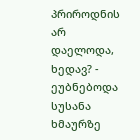პრიროდნის არ დაელოდა, ხედავ? - ეუბნებოდა სუსანა ხმაურზე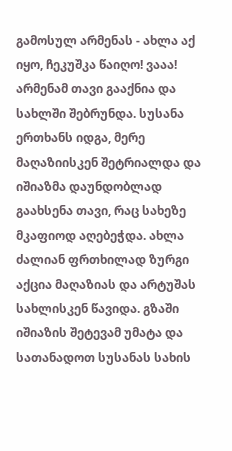გამოსულ არმენას - ახლა აქ იყო, ჩეკუშკა წაიღო! ვააა! არმენამ თავი გააქნია და სახლში შებრუნდა. სუსანა ერთხანს იდგა, მერე მაღაზიისკენ შეტრიალდა და იშიაზმა დაუნდობლად გაახსენა თავი, რაც სახეზე მკაფიოდ აღებეჭდა. ახლა ძალიან ფრთხილად ზურგი აქცია მაღაზიას და არტუშას სახლისკენ წავიდა. გზაში იშიაზის შეტევამ უმატა და სათანადოთ სუსანას სახის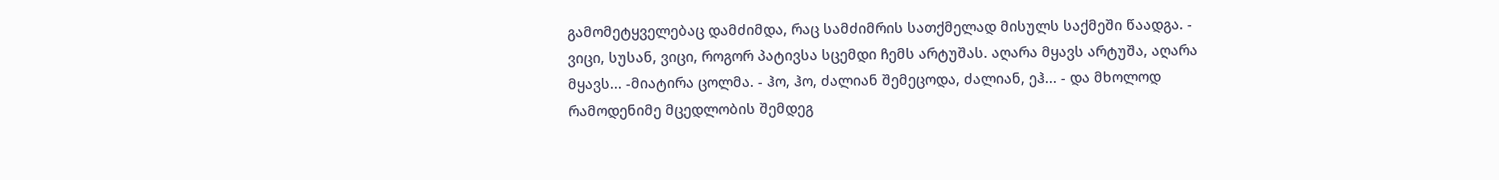გამომეტყველებაც დამძიმდა, რაც სამძიმრის სათქმელად მისულს საქმეში წაადგა. - ვიცი, სუსან, ვიცი, როგორ პატივსა სცემდი ჩემს არტუშას. აღარა მყავს არტუშა, აღარა მყავს... -მიატირა ცოლმა. - ჰო, ჰო, ძალიან შემეცოდა, ძალიან, ეჰ... - და მხოლოდ რამოდენიმე მცედლობის შემდეგ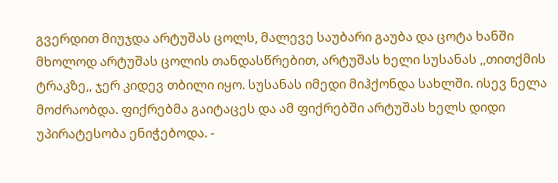გვერდით მიუჯდა არტუშას ცოლს, მალევე საუბარი გაუბა და ცოტა ხანში მხოლოდ არტუშას ცოლის თანდასწრებით, არტუშას ხელი სუსანას ,,თითქმის ტრაკზე,, ჯერ კიდევ თბილი იყო. სუსანას იმედი მიჰქონდა სახლში. ისევ ნელა მოძრაობდა. ფიქრებმა გაიტაცეს და ამ ფიქრებში არტუშას ხელს დიდი უპირატესობა ენიჭებოდა. -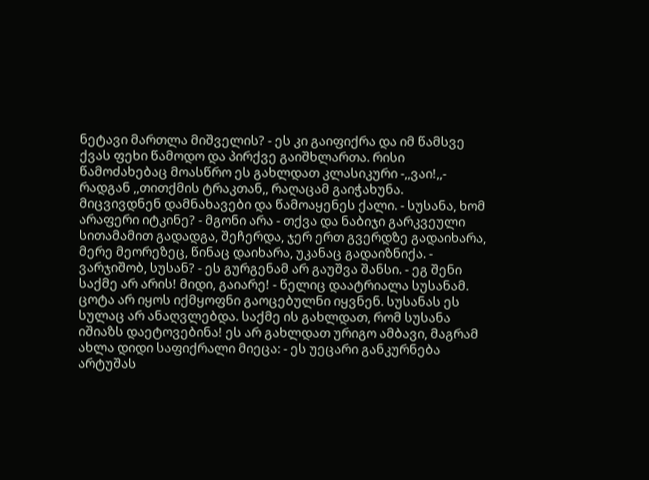ნეტავი მართლა მიშველის? - ეს კი გაიფიქრა და იმ წამსვე ქვას ფეხი წამოდო და პირქვე გაიშხლართა. რისი წამოძახებაც მოასწრო ეს გახლდათ კლასიკური -,,ვაი!,,- რადგან ,,თითქმის ტრაკთან,, რაღაცამ გაიჭახუნა. მიცვივდნენ დამნახავები და წამოაყენეს ქალი. - სუსანა, ხომ არაფერი იტკინე? - მგონი არა - თქვა და ნაბიჯი გარკვეული სითამამით გადადგა, შეჩერდა, ჯერ ერთ გვერდზე გადაიხარა, მერე მეორეზეც, წინაც დაიხარა, უკანაც გადაიზნიქა. - ვარჯიშობ, სუსან? - ეს გურგენამ არ გაუშვა შანსი. - ეგ შენი საქმე არ არის! მიდი, გაიარე! - წელიც დაატრიალა სუსანამ. ცოტა არ იყოს იქმყოფნი გაოცებულნი იყვნენ. სუსანას ეს სულაც არ ანაღვლებდა. საქმე ის გახლდათ, რომ სუსანა იშიაზს დაეტოვებინა! ეს არ გახლდათ ურიგო ამბავი, მაგრამ ახლა დიდი საფიქრალი მიეცა: - ეს უეცარი განკურნება არტუშას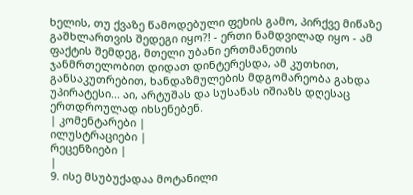ხელის, თუ ქვაზე წამოდებული ფეხის გამო, პირქვე მიწაზე გაშხლართვის შედეგი იყო?! - ერთი ნამდვილად იყო - ამ ფაქტის შემდეგ, მთელი უბანი ერთმანეთის ჯანმრთელობით დიდათ დინტერესდა, ამ კუთხით, განსაკუთრებით, ხანდაზმულების მდგომარეობა გახდა უპირატესი... აი, არტუშას და სუსანას იშიაზს დღესაც ერთდროულად იხსენებენ.
| კომენტარები |
ილუსტრაციები |
რეცენზიები |
|
9. ისე მსუბუქადაა მოტანილი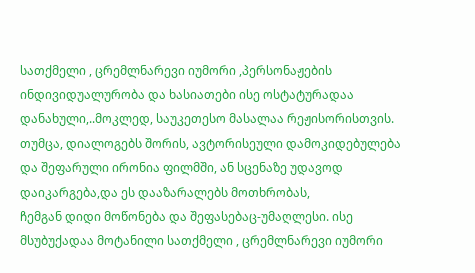სათქმელი , ცრემლნარევი იუმორი ,პერსონაჟების ინდივიდუალურობა და ხასიათები ისე ოსტატურადაა დანახული,..მოკლედ, საუკეთესო მასალაა რეჟისორისთვის.
თუმცა, დიალოგებს შორის, ავტორისეული დამოკიდებულება და შეფარული ირონია ფილმში, ან სცენაზე უდავოდ დაიკარგება,და ეს დააზარალებს მოთხრობას,
ჩემგან დიდი მოწონება და შეფასებაც-უმაღლესი. ისე მსუბუქადაა მოტანილი სათქმელი , ცრემლნარევი იუმორი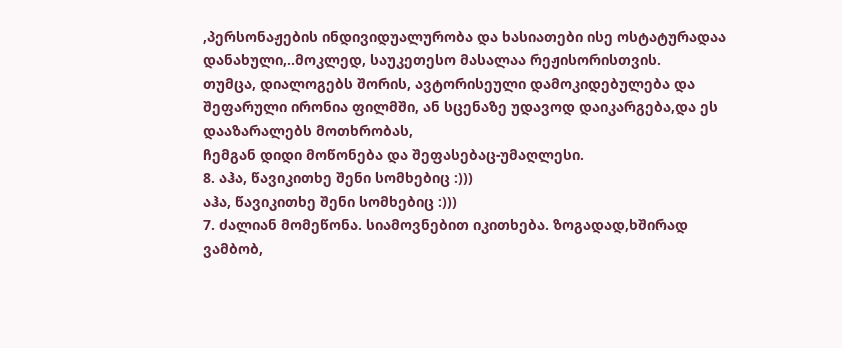,პერსონაჟების ინდივიდუალურობა და ხასიათები ისე ოსტატურადაა დანახული,..მოკლედ, საუკეთესო მასალაა რეჟისორისთვის.
თუმცა, დიალოგებს შორის, ავტორისეული დამოკიდებულება და შეფარული ირონია ფილმში, ან სცენაზე უდავოდ დაიკარგება,და ეს დააზარალებს მოთხრობას,
ჩემგან დიდი მოწონება და შეფასებაც-უმაღლესი.
8. აჰა, წავიკითხე შენი სომხებიც :)))
აჰა, წავიკითხე შენი სომხებიც :)))
7. ძალიან მომეწონა. სიამოვნებით იკითხება. ზოგადად,ხშირად ვამბობ,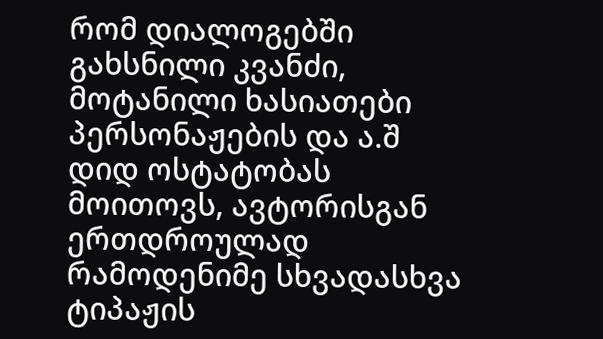რომ დიალოგებში გახსნილი კვანძი, მოტანილი ხასიათები პერსონაჟების და ა.შ დიდ ოსტატობას მოითოვს, ავტორისგან ერთდროულად რამოდენიმე სხვადასხვა ტიპაჟის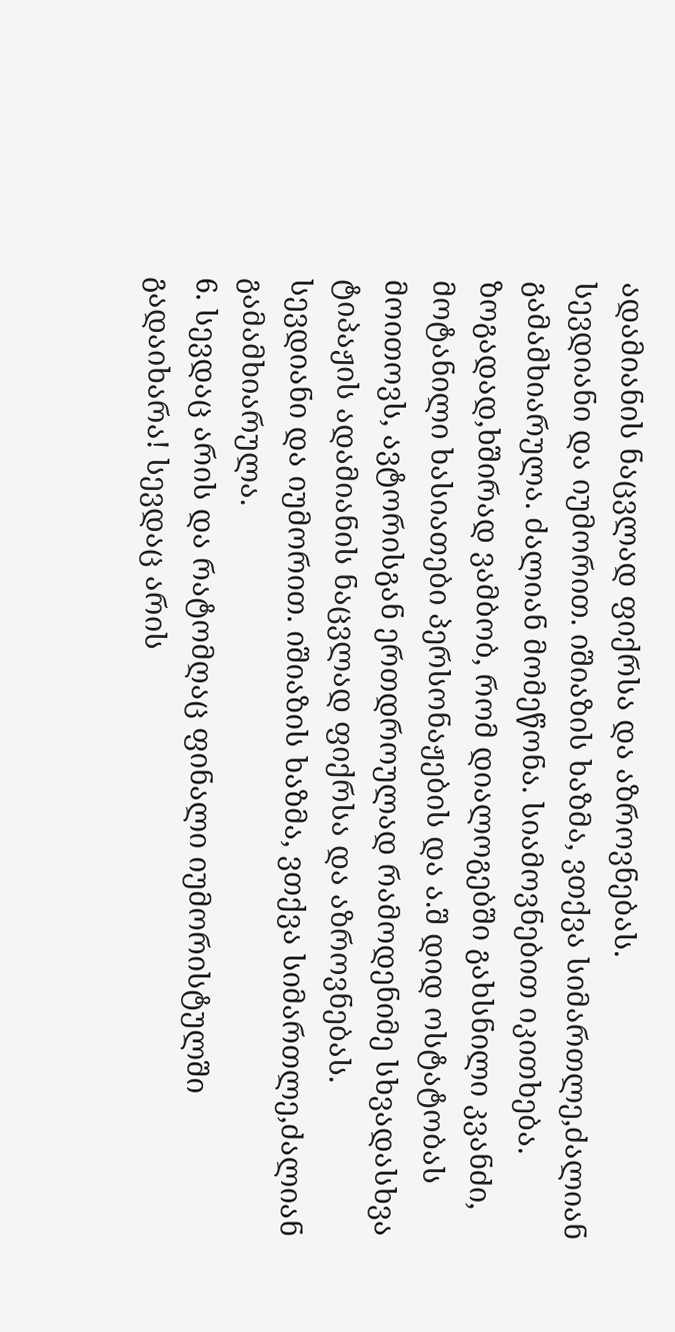ადამიანის ნაცვლად ფიქრსა და აზროვნებას.
სევდიანი და იუმორით. იშიაზის ხაზმა, ვთქვა სიმართლე,ძალიან გამამხიარულა. ძალიან მომეწონა. სიამოვნებით იკითხება. ზოგადად,ხშირად ვამბობ, რომ დიალოგებში გახსნილი კვანძი, მოტანილი ხასიათები პერსონაჟების და ა.შ დიდ ოსტატობას მოითოვს, ავტორისგან ერთდროულად რამოდენიმე სხვადასხვა ტიპაჟის ადამიანის ნაცვლად ფიქრსა და აზროვნებას.
სევდიანი და იუმორით. იშიაზის ხაზმა, ვთქვა სიმართლე,ძალიან გამამხიარულა.
6. სევდაც არის და რატომღაც ფინალი იუმორისტულში გადაიხარა! სევდაც არის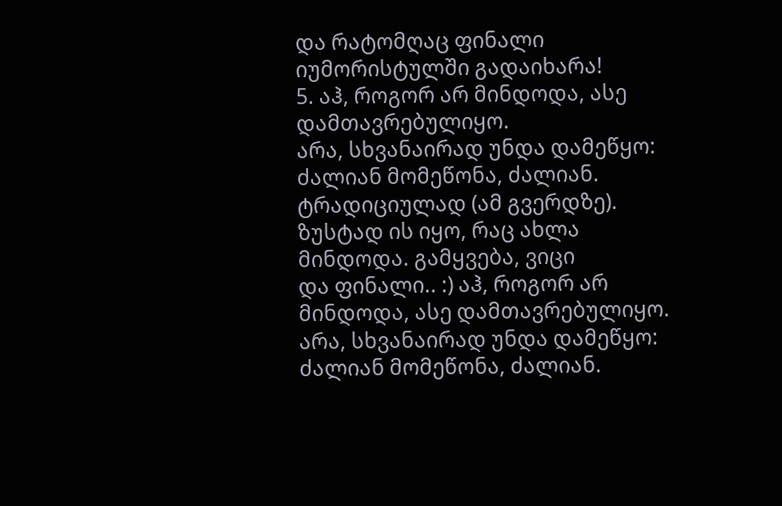და რატომღაც ფინალი იუმორისტულში გადაიხარა!
5. აჰ, როგორ არ მინდოდა, ასე დამთავრებულიყო.
არა, სხვანაირად უნდა დამეწყო:
ძალიან მომეწონა, ძალიან. ტრადიციულად (ამ გვერდზე). ზუსტად ის იყო, რაც ახლა მინდოდა. გამყვება, ვიცი
და ფინალი.. :) აჰ, როგორ არ მინდოდა, ასე დამთავრებულიყო.
არა, სხვანაირად უნდა დამეწყო:
ძალიან მომეწონა, ძალიან.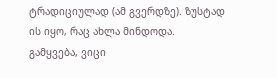ტრადიციულად (ამ გვერდზე). ზუსტად ის იყო, რაც ახლა მინდოდა. გამყვება, ვიცი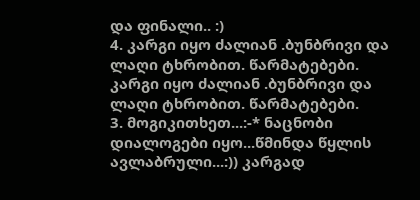და ფინალი.. :)
4. კარგი იყო ძალიან .ბუნბრივი და ლაღი ტხრობით. წარმატებები. კარგი იყო ძალიან .ბუნბრივი და ლაღი ტხრობით. წარმატებები.
3. მოგიკითხეთ...:-* ნაცნობი დიალოგები იყო...წმინდა წყლის ავლაბრული...:)) კარგად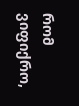რომ ვიფიქრო,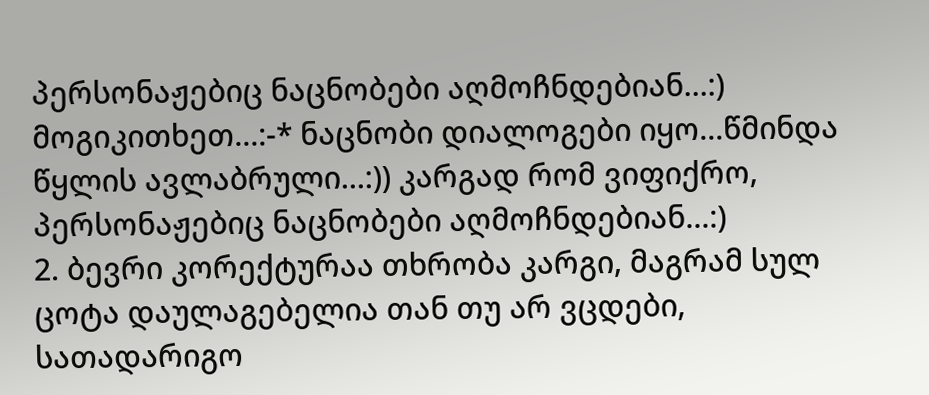პერსონაჟებიც ნაცნობები აღმოჩნდებიან...:) მოგიკითხეთ...:-* ნაცნობი დიალოგები იყო...წმინდა წყლის ავლაბრული...:)) კარგად რომ ვიფიქრო, პერსონაჟებიც ნაცნობები აღმოჩნდებიან...:)
2. ბევრი კორექტურაა თხრობა კარგი, მაგრამ სულ ცოტა დაულაგებელია თან თუ არ ვცდები, სათადარიგო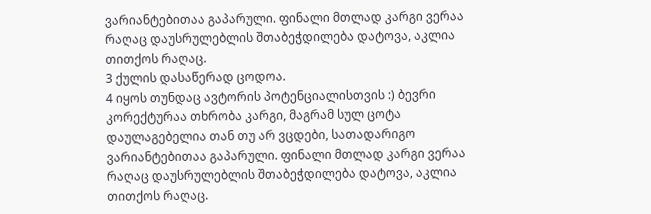ვარიანტებითაა გაპარული. ფინალი მთლად კარგი ვერაა რაღაც დაუსრულებლის შთაბეჭდილება დატოვა, აკლია თითქოს რაღაც.
3 ქულის დასაწერად ცოდოა.
4 იყოს თუნდაც ავტორის პოტენციალისთვის :) ბევრი კორექტურაა თხრობა კარგი, მაგრამ სულ ცოტა დაულაგებელია თან თუ არ ვცდები, სათადარიგო ვარიანტებითაა გაპარული. ფინალი მთლად კარგი ვერაა რაღაც დაუსრულებლის შთაბეჭდილება დატოვა, აკლია თითქოს რაღაც.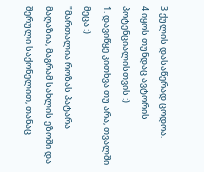3 ქულის დასაწერად ცოდოა.
4 იყოს თუნდაც ავტორის პოტენციალისთვის :)
1. დავიწყე კითხვა თუ არა, თვალში მეცა :)
"მართალია როზას პატარა მაღაზია, მაგრამ სახლის ეზოში და შერული საქონელით, თანაც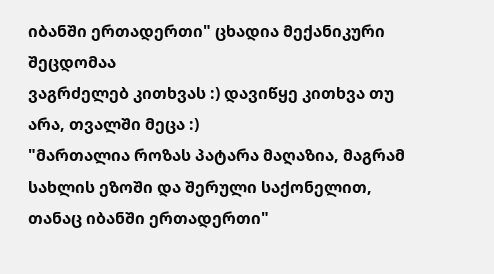იბანში ერთადერთი" ცხადია მექანიკური შეცდომაა
ვაგრძელებ კითხვას :) დავიწყე კითხვა თუ არა, თვალში მეცა :)
"მართალია როზას პატარა მაღაზია, მაგრამ სახლის ეზოში და შერული საქონელით, თანაც იბანში ერთადერთი"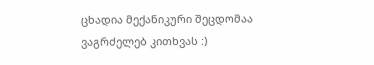ცხადია მექანიკური შეცდომაა
ვაგრძელებ კითხვას :)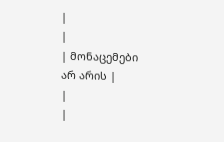|
|
| მონაცემები არ არის |
|
|